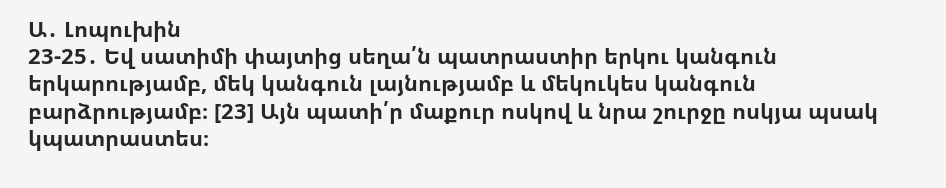Ա․ Լոպուխին
23-25․ Եվ սատիմի փայտից սեղա՛ն պատրաստիր երկու կանգուն երկարությամբ, մեկ կանգուն լայնությամբ և մեկուկես կանգուն բարձրությամբ։ [23] Այն պատի՛ր մաքուր ոսկով և նրա շուրջը ոսկյա պսակ կպատրաստես։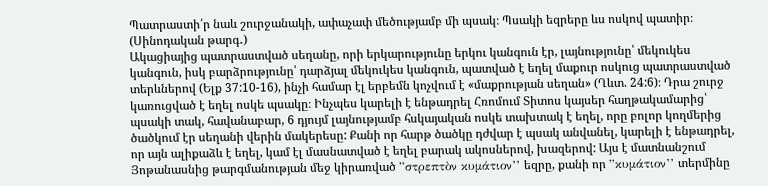Պատրաստի՛ր նաև շուրջանակի, ափաչափ մեծությամբ մի պսակ։ Պսակի եզրերը ևս ոսկով պատիր։ (Սինոդական թարգ․)
Ակացիայից պատրաստված սեղանը, որի երկարությունը երկու կանգուն էր, լայնությունը՝ մեկուկես կանգուն, իսկ բարձրությունը՝ դարձյալ մեկուկես կանգուն, պատված է եղել մաքուր ոսկուց պատրաստված տերևներով (Ելք 37:10-16), ինչի համար էլ երբեմն կոչվում է «մաքրության սեղան» (Ղևտ. 24:6)։ Դրա շուրջ կառուցված է եղել ոսկե պսակը։ Ինչպես կարելի է ենթադրել Հռոմում Տիտոս կայսեր հաղթակամարից՝ պսակի տակ, հավանաբար, 6 դյույմ լայնությամբ հսկայական ոսկե տախտակ է եղել, որը բոլոր կողմերից ծածկում էր սեղանի վերին մակերեսը: Քանի որ հարթ ծածկը դժվար է պսակ անվանել, կարելի է ենթադրել, որ այն ալիքաձև է եղել, կամ էլ մասնատված է եղել բարակ ակոսներով, խազերով: Այս է մատնանշում Յոթանասնից թարգմանության մեջ կիրառված ”στρεπτὸν κυμάτιον’’ եզրը, քանի որ ”κυμάτιον’’ տերմինը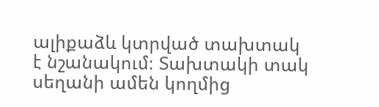ալիքաձև կտրված տախտակ է նշանակում։ Տախտակի տակ սեղանի ամեն կողմից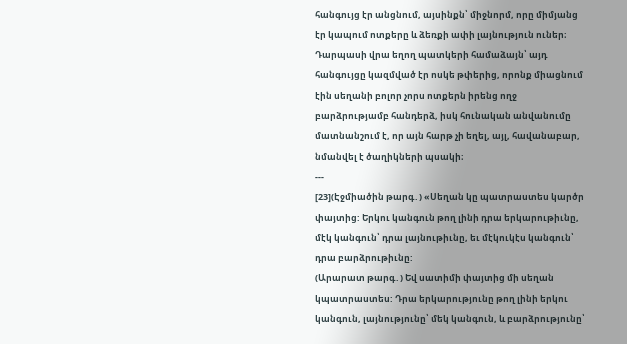հանգույց էր անցնում, այսինքն՝ միջնորմ, որը միմյանց էր կապում ոտքերը և ձեռքի ափի լայնություն ուներ։ Դարպասի վրա եղող պատկերի համաձայն՝ այդ հանգույցը կազմված էր ոսկե թփերից, որոնք միացնում էին սեղանի բոլոր չորս ոտքերն իրենց ողջ բարձրությամբ հանդերձ, իսկ հունական անվանումը մատնանշում է, որ այն հարթ չի եղել, այլ, հավանաբար, նմանվել է ծաղիկների պսակի։
---
[23](Էջմիածին թարգ․) «Սեղան կը պատրաստես կարծր փայտից: Երկու կանգուն թող լինի դրա երկարութիւնը, մէկ կանգուն՝ դրա լայնութիւնը, եւ մէկուկէս կանգուն՝ դրա բարձրութիւնը:
(Արարատ թարգ․) Եվ սատիմի փայտից մի սեղան կպատրաստես: Դրա երկարությունը թող լինի երկու կանգուն, լայնությունը՝ մեկ կանգուն, և բարձրությունը՝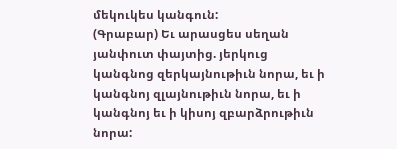մեկուկես կանգուն:
(Գրաբար) Եւ արասցես սեղան յանփուտ փայտից. յերկուց կանգնոց զերկայնութիւն նորա, եւ ի կանգնոյ զլայնութիւն նորա, եւ ի կանգնոյ եւ ի կիսոյ զբարձրութիւն նորա: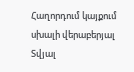Հաղորդում կայքում սխալի վերաբերյալ
Տվյալ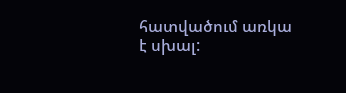հատվածում առկա է սխալ: